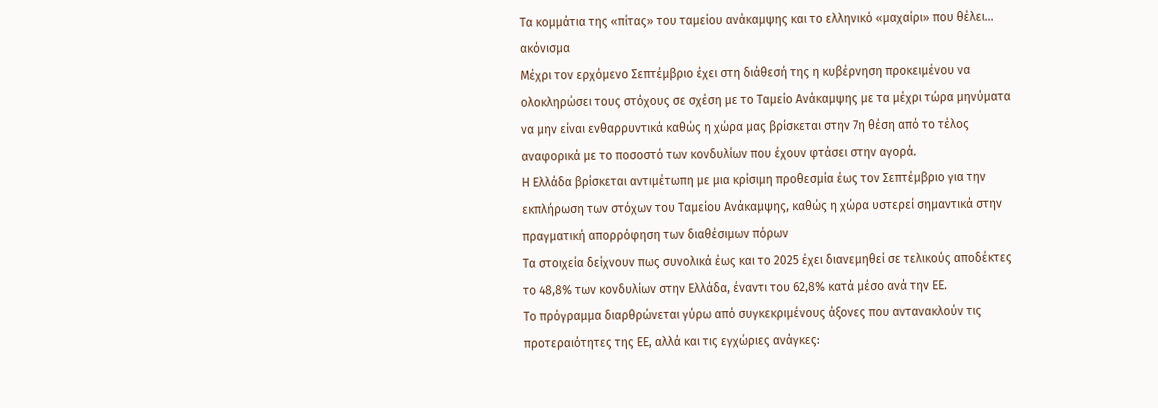Τα κομμάτια της «πίτας» του ταμείου ανάκαμψης και το ελληνικό «μαχαίρι» που θέλει… ακόνισμα
Μέχρι τον ερχόμενο Σεπτέμβριο έχει στη διάθεσή της η κυβέρνηση προκειμένου να ολοκληρώσει τους στόχους σε σχέση με το Ταμείο Ανάκαμψης με τα μέχρι τώρα μηνύματα να μην είναι ενθαρρυντικά καθώς η χώρα μας βρίσκεται στην 7η θέση από το τέλος αναφορικά με το ποσοστό των κονδυλίων που έχουν φτάσει στην αγορά.
Η Ελλάδα βρίσκεται αντιμέτωπη με μια κρίσιμη προθεσμία έως τον Σεπτέμβριο για την εκπλήρωση των στόχων του Ταμείου Ανάκαμψης, καθώς η χώρα υστερεί σημαντικά στην πραγματική απορρόφηση των διαθέσιμων πόρων
Τα στοιχεία δείχνουν πως συνολικά έως και το 2025 έχει διανεμηθεί σε τελικούς αποδέκτες το 48,8% των κονδυλίων στην Ελλάδα, έναντι του 62,8% κατά μέσο ανά την ΕΕ.
Το πρόγραμμα διαρθρώνεται γύρω από συγκεκριμένους άξονες που αντανακλούν τις προτεραιότητες της ΕΕ, αλλά και τις εγχώριες ανάγκες: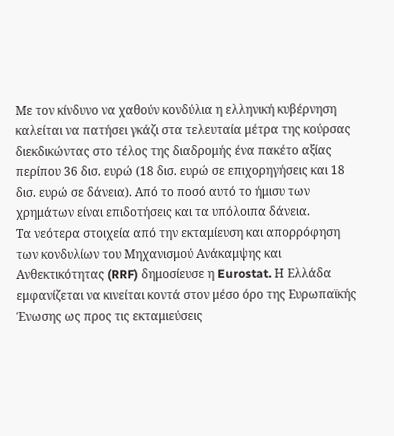Με τον κίνδυνο να χαθούν κονδύλια η ελληνική κυβέρνηση καλείται να πατήσει γκάζι στα τελευταία μέτρα της κούρσας διεκδικώντας στο τέλος της διαδρομής ένα πακέτο αξίας περίπου 36 δισ. ευρώ (18 δισ. ευρώ σε επιχορηγήσεις και 18 δισ. ευρώ σε δάνεια). Από το ποσό αυτό το ήμισυ των χρημάτων είναι επιδοτήσεις και τα υπόλοιπα δάνεια.
Τα νεότερα στοιχεία από την εκταμίευση και απορρόφηση των κονδυλίων του Μηχανισμού Ανάκαμψης και Ανθεκτικότητας (RRF) δημοσίευσε η Eurostat. Η Ελλάδα εμφανίζεται να κινείται κοντά στον μέσο όρο της Ευρωπαϊκής Ένωσης ως προς τις εκταμιεύσεις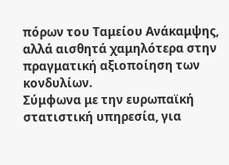πόρων του Ταμείου Ανάκαμψης, αλλά αισθητά χαμηλότερα στην πραγματική αξιοποίηση των κονδυλίων.
Σύμφωνα με την ευρωπαϊκή στατιστική υπηρεσία, για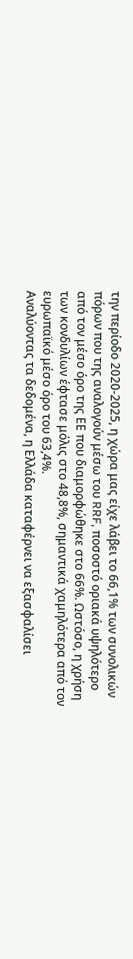την περίοδο 2020-2025, η χώρα μας είχε λάβει το 66,1% των συνολικών πόρων που της αναλογούν μέσω του RRF, ποσοστό οριακά υψηλότερο από τον μέσο όρο της ΕΕ που διαμορφώθηκε στο 66%. Ωστόσο, η χρήση των κονδυλίων έφτασε μόλις στο 48,8%, σημαντικά χαμηλότερα από τον ευρωπαϊκό μέσο όρο του 63,4%.
Αναλύοντας τα δεδομένα, η Ελλάδα καταφέρνει να εξασφαλίσει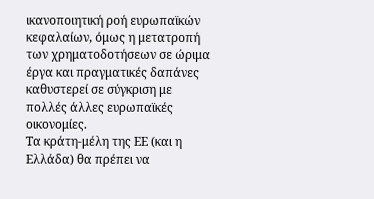ικανοποιητική ροή ευρωπαϊκών κεφαλαίων, όμως η μετατροπή των χρηματοδοτήσεων σε ώριμα έργα και πραγματικές δαπάνες καθυστερεί σε σύγκριση με πολλές άλλες ευρωπαϊκές οικονομίες.
Τα κράτη-μέλη της ΕΕ (και η Ελλάδα) θα πρέπει να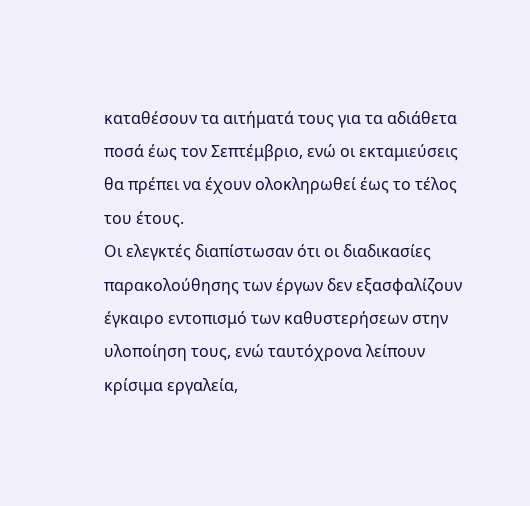καταθέσουν τα αιτήματά τους για τα αδιάθετα ποσά έως τον Σεπτέμβριο, ενώ οι εκταμιεύσεις θα πρέπει να έχουν ολοκληρωθεί έως το τέλος του έτους.
Οι ελεγκτές διαπίστωσαν ότι οι διαδικασίες παρακολούθησης των έργων δεν εξασφαλίζουν έγκαιρο εντοπισμό των καθυστερήσεων στην υλοποίηση τους, ενώ ταυτόχρονα λείπουν κρίσιμα εργαλεία,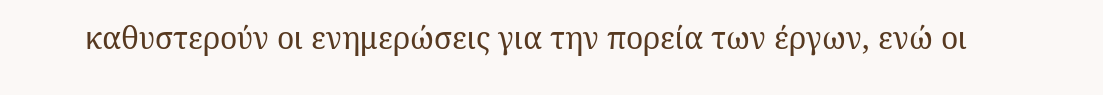καθυστερούν οι ενημερώσεις για την πορεία των έργων, ενώ οι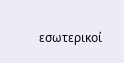εσωτερικοί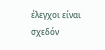έλεγχοι είναι σχεδόν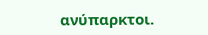ανύπαρκτοι.